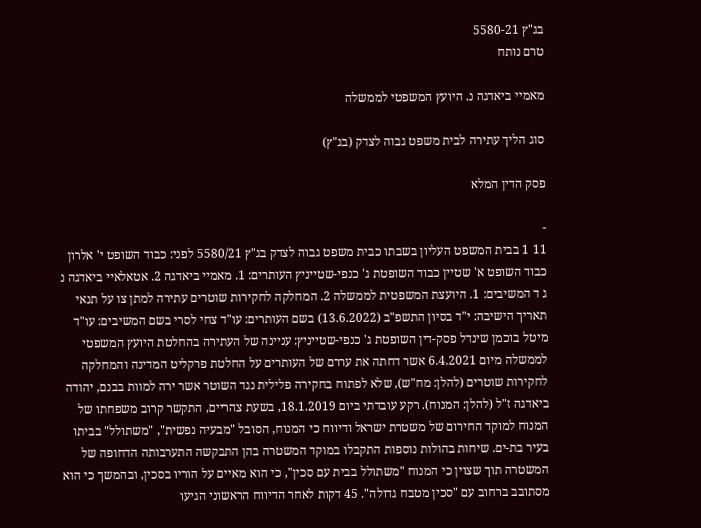בג"ץ 5580-21
טרם נותח

מאמיי ביאדגה נ. היועץ המשפטי לממשלה

סוג הליך עתירה לבית משפט גבוה לצדק (בג"ץ)

פסק הדין המלא

-
11 1 בבית המשפט העליון בשבתו כבית משפט גבוה לצדק בג"ץ 5580/21 לפני: כבוד השופט י' אלרון כבוד השופט א' שטיין כבוד השופטת ג' כנפי-שטייניץ העותרים: 1. מאמיי ביאדגה 2. אטאלאיי ביאדגה נ ג ד המשיבים: 1. היועצת המשפטית לממשלה 2. המחלקה לחקירות שוטרים עתירה למתן צו על תנאי תאריך הישיבה: י"ד בסיון התשפ"ב (13.6.2022) בשם העותרים: עו"ד צחי לסרי בשם המשיבים: עו"ד מיטל בוכמן שינדל פסק-דין השופטת ג' כנפי-שטייניץ: עניינה של העתירה בהחלטת היועץ המשפטי לממשלה מיום 6.4.2021 אשר דחתה את עררם של העותרים על החלטת פרקליט המדינה והמחלקה לחקירות שוטרים (להלן: מח"ש), שלא לפתוח בחקירה פלילית נגד השוטר אשר ירה למוות בבנם, יהודה ביאדגה ז"ל (להלן: המנוח). רקע עובדתי ביום 18.1.2019, בשעת צהריים, התקשר קרוב משפחתו של המנוח למוקד החירום של משטרת ישראל ודיווח כי המנוח, הסובל "מבעיה נפשית", "משתולל" בביתו בעיר בת-ים. שיחות בהולות נוספות התקבלו במוקד המשטרה בהן התבקשה התערבותה הדחופה של המשטרה תוך שצוין כי המנוח "משתולל בבית עם סכין", כי הוא מאיים על הוריו בסכין, ובהמשך כי הוא מסתובב ברחוב עם "סכין מטבח גדולה". 45 דקות לאחר הדיווח הראשוני הגיעו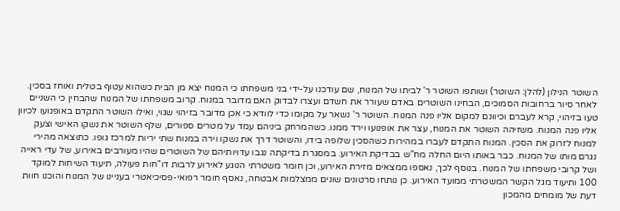השוטר הנילון (להלן: השוטר) ושותפו השוטר ר' לביתו של המנוח, שם עודכנו על-ידי בני משפחתו כי המנוח יצא מן הבית כשהוא עטוף בטלית ואוחז בסכין. לאחר סיור ברחובות הסמוכים, הבחינו השוטרים באדם שעורר את חשדם ועצרו לבדוק האם מדובר במנוח. קרוב משפחתו של המנוח שהבחין כי השניים טעו בזיהוי, קרא לעברם וכיוונם למקום אליו פנה המנוח. השוטר ר' נשאר על מקומו כדי לוודא כי אכן מדובר בזיהוי שגוי, ואילו השוטר התקדם באופנועו לכיוון אליו פנה המנוח. משזיהה השוטר את המנוח, עצר את אופנועו וירד ממנו. כשהמרחק ביניהם עמד על מטרים ספורים, שלף השוטר את נשקו האישי וצעק למנוח לזרוק את הסכין. המנוח התקדם לעברו במהירות כשהסכין שלופה בידו, והשוטר דרך את נשקו וירה במנוח שתי יריות למרכז גופו. כתוצאה מהירי נגרם מותו של המנוח. כבר באותו היום החלה מח"ש בבדיקת האירוע. במסגרת בדיקתה נגבו עדויותיהם של השוטרים שהיו מעורבים באירוע, של עדי ראייה ושל קרובי משפחתו של המנוח. בנוסף לכך, נאספו ממצאים מזירת האירוע, וכן חומר משטרתי הנוגע לאירוע לרבות דו"חות פעולה, תיעוד השיחות למוקד 100 ותיעוד מגל הקשר המשטרתי ממועד האירוע. כן נותחו סרטונים שונים ממצלמות אבטחה, נאסף חומר רפואי-פסיכיאטרי בעניינו של המנוח והוכנו חוות דעת של מומחים מהמכון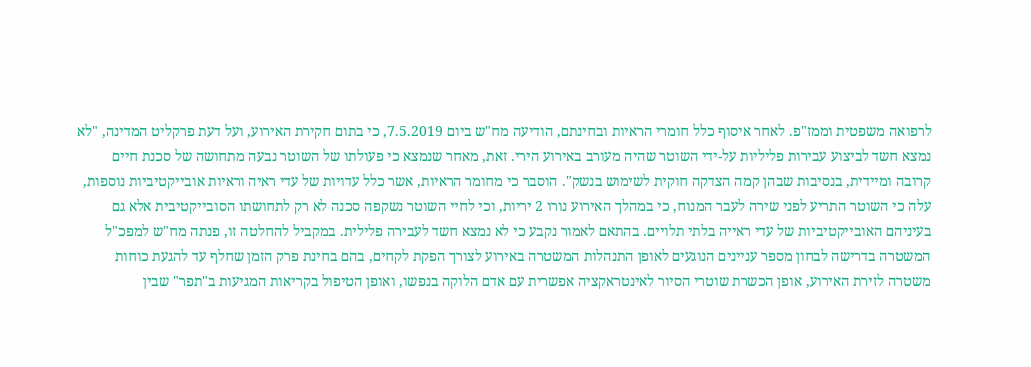לרפואה משפטית וממז"פ. לאחר איסוף כלל חומרי הראיות ובחינתם, הודיעה מח"ש ביום 7.5.2019, כי בתום חקירת האירוע, ועל דעת פרקליט המדינה, "לא נמצא חשד לביצוע עבירות פליליות על-ידי השוטר שהיה מעורב באירוע הירי. זאת, מאחר שנמצא כי פעולתו של השוטר נבעה מתחושה של סכנת חיים קרובה ומיידית, בנסיבות שבהן קמה הצדקה חוקית לשימוש בנשק". הוסבר כי מחומר הראיות, אשר כלל עדויות של עדי ראיה וראיות אובייקטיביות נוספות, עלה כי השוטר התריע לפני שירה לעבר המנוח, כי במהלך האירוע נורו 2 יריות, וכי לחיי השוטר נשקפה סכנה לא רק לתחושתו הסובייקטיבית אלא גם בעיניהם האובייקטיביות של עדי ראייה בלתי תלויים. בהתאם לאמור נקבע כי לא נמצא חשד לעבירה פלילית. במקביל להחלטה זו, פנתה מח"ש למפכ"ל המשטרה בדרישה לבחון מספר עניינים הנוגעים לאופן התנהלות המשטרה באירוע לצורך הפקת לקחים, בהם בחינת פרק הזמן שחלף עד להגעת כוחות משטרה לזירת האירוע, אופן הכשרת שוטרי הסיור לאינטראקציה אפשרית עם אדם הלוקה בנפשו, ואופן הטיפול בקריאות המגיעות ב"תפר" שבין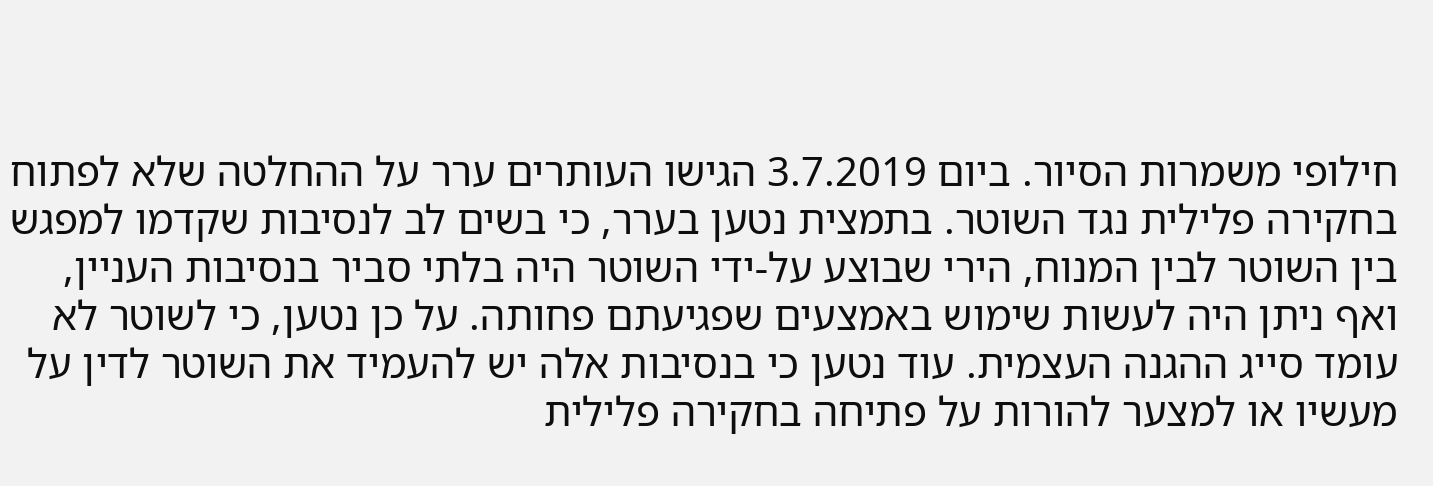חילופי משמרות הסיור. ביום 3.7.2019 הגישו העותרים ערר על ההחלטה שלא לפתוח בחקירה פלילית נגד השוטר. בתמצית נטען בערר, כי בשים לב לנסיבות שקדמו למפגש בין השוטר לבין המנוח, הירי שבוצע על-ידי השוטר היה בלתי סביר בנסיבות העניין, ואף ניתן היה לעשות שימוש באמצעים שפגיעתם פחותה. על כן נטען, כי לשוטר לא עומד סייג ההגנה העצמית. עוד נטען כי בנסיבות אלה יש להעמיד את השוטר לדין על מעשיו או למצער להורות על פתיחה בחקירה פלילית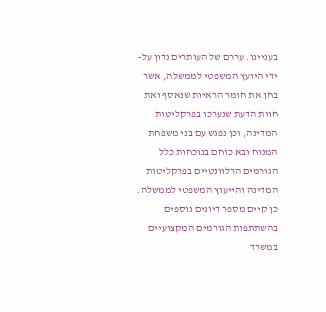בעניינו. עררם של העותרים נדון על-ידי היועץ המשפטי לממשלה, אשר בחן את חומר הראיות שנאסף ואת חוות הדעת שנערכו בפרקליטות המדינה, וכן נפגש עם בני משפחת המנוח ובא כוחם בנוכחות כלל הגורמים הרלוונטיים בפרקליטות המדינה והייעוץ המשפטי לממשלה. כן קיים מספר דיונים נוספים בהשתתפות הגורמים המקצועיים במשרד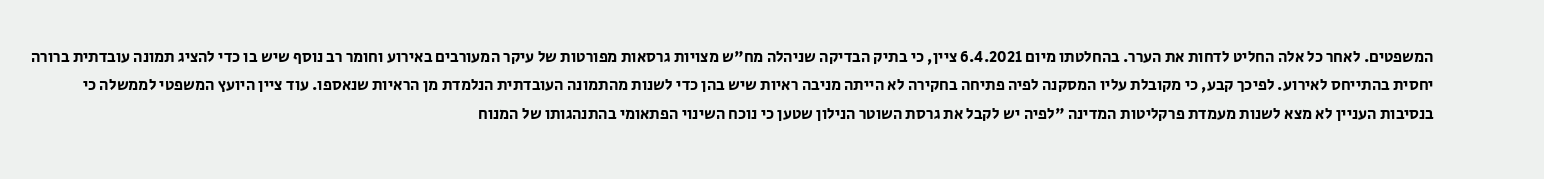המשפטים. לאחר כל אלה החליט לדחות את הערר. בהחלטתו מיום 6.4.2021 ציין, כי בתיק הבדיקה שניהלה מח"ש מצויות גרסאות מפורטות של עיקר המעורבים באירוע וחומר רב נוסף שיש בו כדי להציג תמונה עובדתית ברורה יחסית בהתייחס לאירוע. לפיכך קבע, כי מקובלת עליו המסקנה לפיה פתיחה בחקירה לא הייתה מניבה ראיות שיש בהן כדי לשנות מהתמונה העובדתית הנלמדת מן הראיות שנאספו. עוד ציין היועץ המשפטי לממשלה כי בנסיבות העניין לא מצא לשנות מעמדת פרקליטות המדינה "לפיה יש לקבל את גרסת השוטר הנילון שטען כי נוכח השינוי הפתאומי בהתנהגותו של המנוח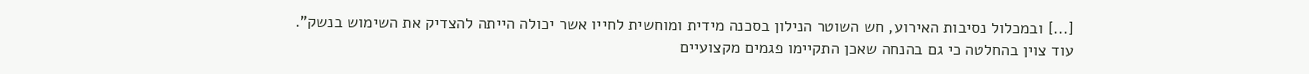[...] ובמכלול נסיבות האירוע, חש השוטר הנילון בסכנה מידית ומוחשית לחייו אשר יכולה הייתה להצדיק את השימוש בנשק". עוד צוין בהחלטה כי גם בהנחה שאכן התקיימו פגמים מקצועיים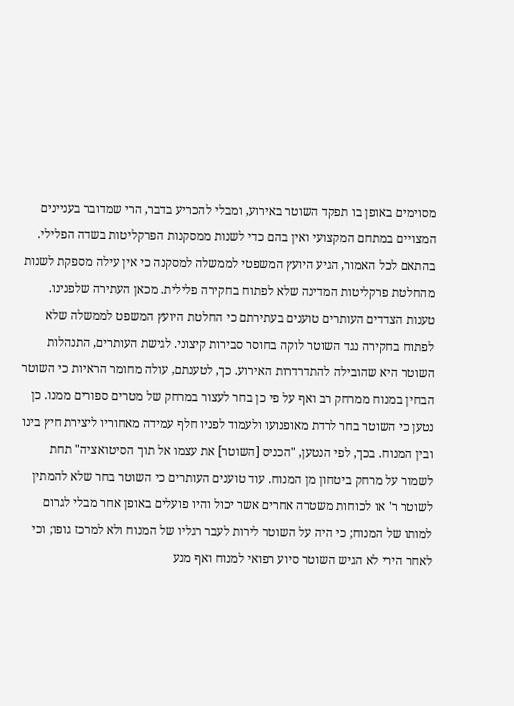מסוימים באופן בו תפקד השוטר באירוע, ומבלי להכריע בדבר, הרי שמדובר בעניינים המצויים במתחם המקצועי ואין בהם כדי לשנות ממסקנות הפרקליטות בשדה הפלילי. בהתאם לכל האמור, הגיע היועץ המשפטי לממשלה למסקנה כי אין עילה מספקת לשנות מהחלטת פרקליטות המדינה שלא לפתוח בחקירה פלילית. מכאן העתירה שלפנינו. טענות הצדדים העותרים טוענים בעתירתם כי החלטת היועץ המשפט לממשלה שלא לפתוח בחקירה נגד השוטר לוקה בחוסר סבירות קיצוני. לגישת העותרים, התנהלות השוטר היא שהובילה להתדרדרות האירוע. כך, לטענתם, עולה מחומר הראיות כי השוטר הבחין במנוח ממרחק רב ואף על פי כן בחר לעצור במרחק של מטרים ספורים ממנו. כן נטען כי השוטר בחר לרדת מאופנועו ולעמוד לפניו חלף עמידה מאחוריו ליצירת חיץ בינו ובין המנוח. בכך, לפי הנטען, "הכניס [השוטר] את עצמו אל תוך הסיטואציה" תחת לשמור על מרחק ביטחון מן המנוח. עוד טוענים העותרים כי השוטר בחר שלא להמתין לשוטר ר' או לכוחות משטרה אחרים אשר יכול והיו פועלים באופן אחר מבלי לגרום למותו של המנוח; כי היה על השוטר לירות לעבר רגליו של המנוח ולא למרכז גופו; וכי לאחר הירי לא הגיש השוטר סיוע רפואי למנוח ואף מנע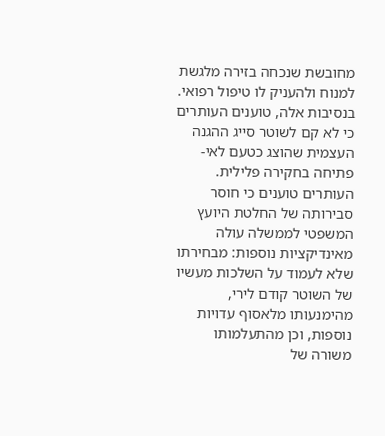מחובשת שנכחה בזירה מלגשת למנוח ולהעניק לו טיפול רפואי. בנסיבות אלה, טוענים העותרים כי לא קם לשוטר סייג ההגנה העצמית שהוצג כטעם לאי-פתיחה בחקירה פלילית. העותרים טוענים כי חוסר סבירותה של החלטת היועץ המשפטי לממשלה עולה מאינדיקציות נוספות: מבחירתו שלא לעמוד על השלכות מעשיו של השוטר קודם לירי, מהימנעותו מלאסוף עדויות נוספות, וכן מהתעלמותו משורה של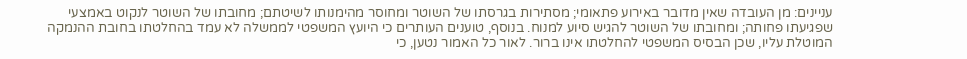עניינים: מן העובדה שאין מדובר באירוע פתאומי; מסתירות בגרסתו של השוטר ומחוסר מהימנותו לשיטתם; מחובתו של השוטר לנקוט באמצעי שפגיעתו פחותה; ומחובתו של השוטר להגיש סיוע למנוח. בנוסף, טוענים העותרים כי היועץ המשפטי לממשלה לא עמד בהחלטתו בחובת ההנמקה המוטלת עליו, שכן הבסיס המשפטי להחלטתו אינו ברור. לאור כל האמור נטען, כי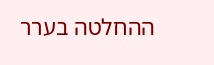ההחלטה בערר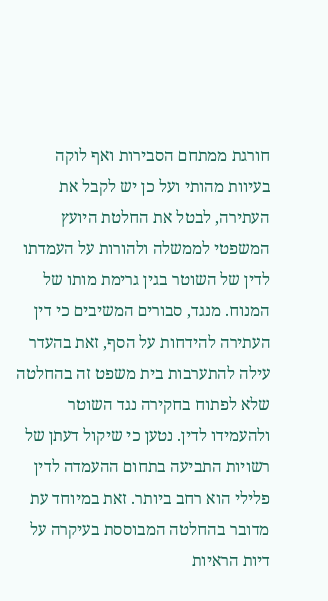חורגת ממתחם הסבירות ואף לוקה בעיוות מהותי ועל כן יש לקבל את העתירה, לבטל את החלטת היועץ המשפטי לממשלה ולהורות על העמדתו לדין של השוטר בגין גרימת מותו של המנוח. מנגד, סבורים המשיבים כי דין העתירה להידחות על הסף, זאת בהעדר עילה להתערבות בית משפט זה בהחלטה שלא לפתוח בחקירה נגד השוטר ולהעמידו לדין. נטען כי שיקול דעתן של רשויות התביעה בתחום ההעמדה לדין פלילי הוא רחב ביותר. זאת במיוחד עת מדובר בהחלטה המבוססת בעיקרה על דיות הראיות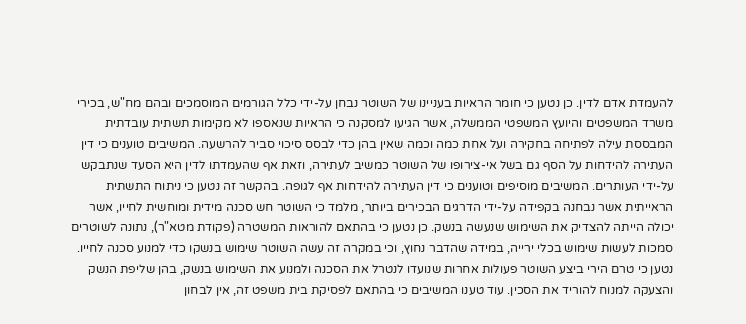להעמדת אדם לדין. כן נטען כי חומר הראיות בעניינו של השוטר נבחן על-ידי כלל הגורמים המוסמכים ובהם מח"ש, בכירי משרד המשפטים והיועץ המשפטי הממשלה, אשר הגיעו למסקנה כי הראיות שנאספו לא מקימות תשתית עובדתית המבססת עילה לפתיחה בחקירה ועל אחת כמה וכמה שאין בהן כדי לבסס סיכוי סביר להרשעה. המשיבים טוענים כי דין העתירה להידחות על הסף גם בשל אי-צירופו של השוטר כמשיב לעתירה, וזאת אף שהעמדתו לדין היא הסעד שנתבקש על-ידי העותרים. המשיבים מוסיפים וטוענים כי דין העתירה להידחות אף לגופה. בהקשר זה נטען כי ניתוח התשתית הראייתית אשר נבחנה בקפידה על-ידי הדרגים הבכירים ביותר, מלמד כי השוטר חש סכנה מידית ומוחשית לחייו, אשר יכולה הייתה להצדיק את השימוש שנעשה בנשק. כן נטען כי בהתאם להוראות המשטרה (פקודת מטא"ר), נתונה לשוטרים סמכות לעשות שימוש בכלי ירייה, במידה שהדבר נחוץ, וכי במקרה זה עשה השוטר שימוש בנשקו כדי למנוע סכנה לחייו. נטען כי טרם הירי ביצע השוטר פעולות אחרות שנועדו לנטרל את הסכנה ולמנוע את השימוש בנשק, בהן שליפת הנשק והצעקה למנוח להוריד את הסכין. עוד טענו המשיבים כי בהתאם לפסיקת בית משפט זה, אין לבחון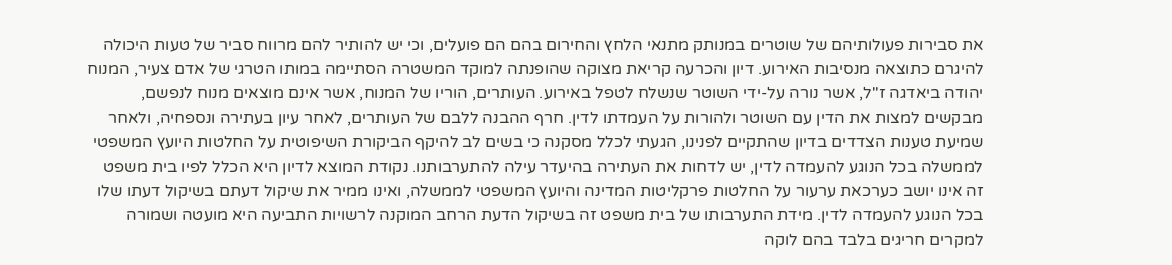את סבירות פעולותיהם של שוטרים במנותק מתנאי הלחץ והחירום בהם הם פועלים, וכי יש להותיר להם מרווח סביר של טעות היכולה להיגרם כתוצאה מנסיבות האירוע. דיון והכרעה קריאת מצוקה שהופנתה למוקד המשטרה הסתיימה במותו הטרגי של אדם צעיר, המנוח יהודה ביאדגה ז"ל, אשר נורה על-ידי השוטר שנשלח לטפל באירוע. העותרים, הוריו של המנוח, אשר אינם מוצאים מנוח לנפשם, מבקשים למצות את הדין עם השוטר ולהורות על העמדתו לדין. חרף ההבנה ללבם של העותרים, לאחר עיון בעתירה ונספחיה, ולאחר שמיעת טענות הצדדים בדיון שהתקיים לפנינו, הגעתי לכלל מסקנה כי בשים לב להיקף הביקורת השיפוטית על החלטות היועץ המשפטי לממשלה בכל הנוגע להעמדה לדין, יש לדחות את העתירה בהיעדר עילה להתערבותנו. נקודת המוצא לדיון היא הכלל לפיו בית משפט זה אינו יושב כערכאת ערעור על החלטות פרקליטות המדינה והיועץ המשפטי לממשלה, ואינו ממיר את שיקול דעתם בשיקול דעתו שלו בכל הנוגע להעמדה לדין. מידת התערבותו של בית משפט זה בשיקול הדעת הרחב המוקנה לרשויות התביעה היא מועטה ושמורה למקרים חריגים בלבד בהם לוקה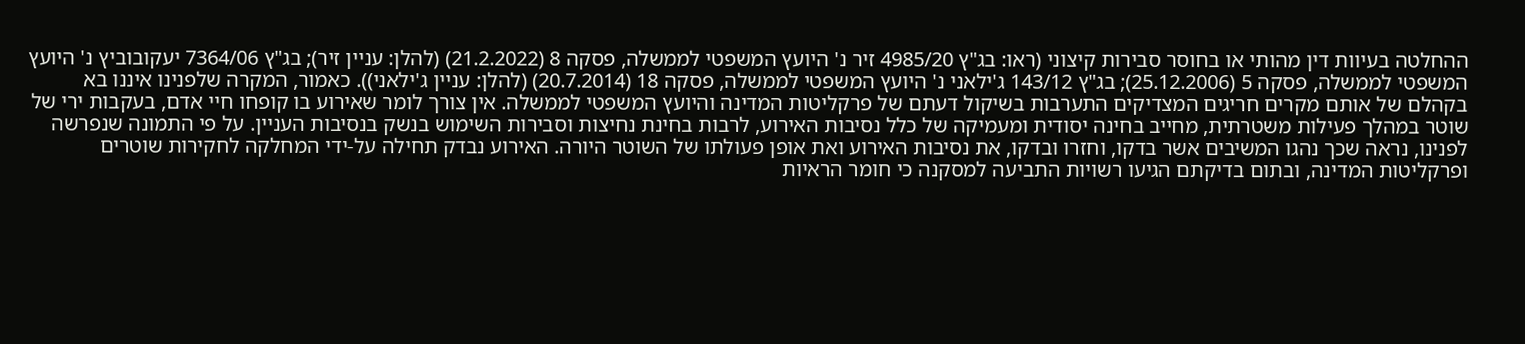ההחלטה בעיוות דין מהותי או בחוסר סבירות קיצוני (ראו: בג"ץ 4985/20 זיר נ' היועץ המשפטי לממשלה, פסקה 8 (21.2.2022) (להלן: עניין זיר); בג"ץ 7364/06 יעקובוביץ נ' היועץ המשפטי לממשלה, פסקה 5 (25.12.2006); בג"ץ 143/12 ג'ילאני נ' היועץ המשפטי לממשלה, פסקה 18 (20.7.2014) (להלן: עניין ג'ילאני)). כאמור, המקרה שלפנינו איננו בא בקהלם של אותם מקרים חריגים המצדיקים התערבות בשיקול דעתם של פרקליטות המדינה והיועץ המשפטי לממשלה. אין צורך לומר שאירוע בו קופחו חיי אדם, בעקבות ירי של שוטר במהלך פעילות משטרתית, מחייב בחינה יסודית ומעמיקה של כלל נסיבות האירוע, לרבות בחינת נחיצות וסבירות השימוש בנשק בנסיבות העניין. על פי התמונה שנפרשה לפנינו, נראה שכך נהגו המשיבים אשר בדקו, וחזרו ובדקו, את נסיבות האירוע ואת אופן פעולתו של השוטר היורה. האירוע נבדק תחילה על-ידי המחלקה לחקירות שוטרים ופרקליטות המדינה, ובתום בדיקתם הגיעו רשויות התביעה למסקנה כי חומר הראיות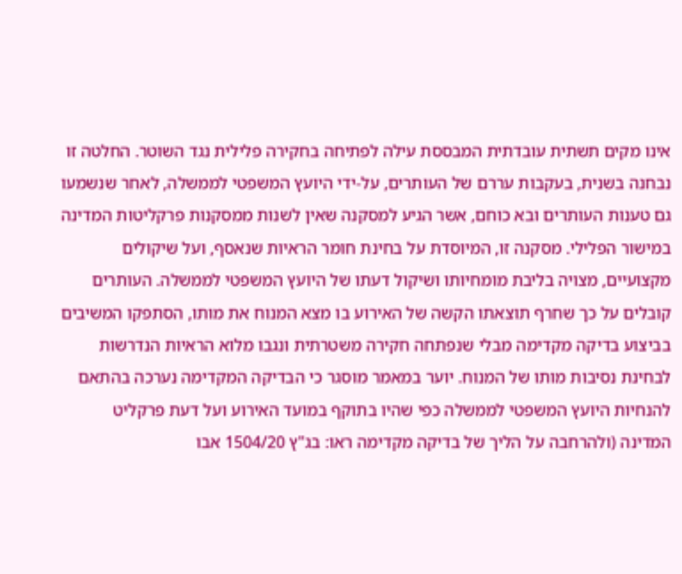אינו מקים תשתית עובדתית המבססת עילה לפתיחה בחקירה פלילית נגד השוטר. החלטה זו נבחנה בשנית, בעקבות עררם של העותרים, על-ידי היועץ המשפטי לממשלה, לאחר שנשמעו גם טענות העותרים ובא כוחם, אשר הגיע למסקנה שאין לשנות ממסקנות פרקליטות המדינה במישור הפלילי. מסקנה זו, המיוסדת על בחינת חומר הראיות שנאסף, ועל שיקולים מקצועיים, מצויה בליבת מומחיותו ושיקול דעתו של היועץ המשפטי לממשלה. העותרים קובלים על כך שחרף תוצאתו הקשה של האירוע בו מצא המנוח את מותו, הסתפקו המשיבים בביצוע בדיקה מקדימה מבלי שנפתחה חקירה משטרתית ונגבו מלוא הראיות הנדרשות לבחינת נסיבות מותו של המנוח. יוער במאמר מוסגר כי הבדיקה המקדימה נערכה בהתאם להנחיות היועץ המשפטי לממשלה כפי שהיו בתוקף במועד האירוע ועל דעת פרקליט המדינה (ולהרחבה על הליך של בדיקה מקדימה ראו: בג"ץ 1504/20 אבו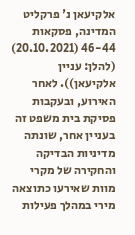אלקיעאן נ' פרקליט המדינה, פסקאות 46-44 (20.10.2021) (להלן: עניין אלקיעאן)). לאחר האירוע, ובעקבות פסיקת בית משפט זה בעניין אחר, שונתה מדיניות הבדיקה והחקירה של מקרי מוות שאירעו כתוצאה מירי במהלך פעילות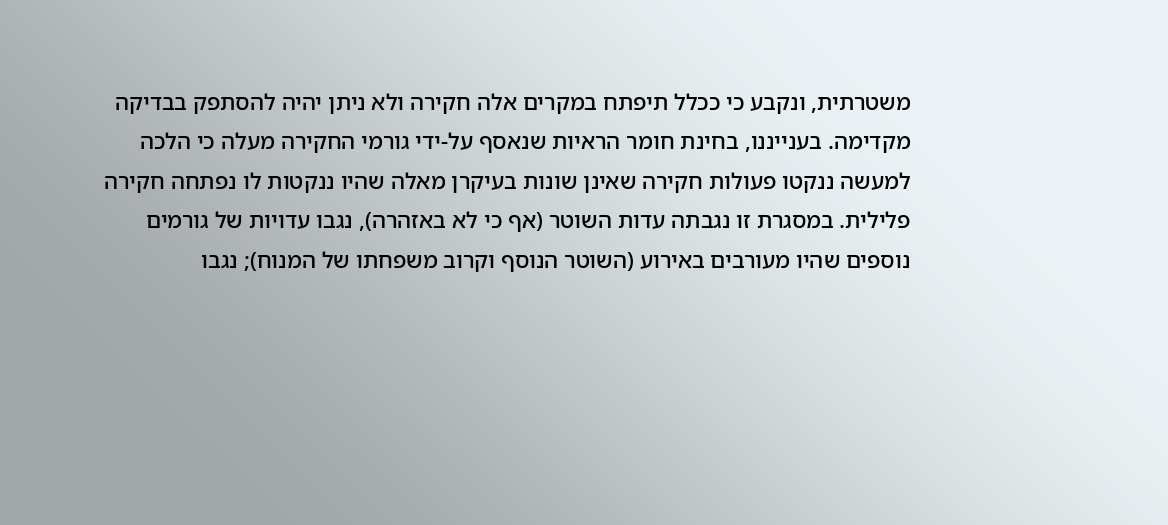משטרתית, ונקבע כי ככלל תיפתח במקרים אלה חקירה ולא ניתן יהיה להסתפק בבדיקה מקדימה. בענייננו, בחינת חומר הראיות שנאסף על-ידי גורמי החקירה מעלה כי הלכה למעשה ננקטו פעולות חקירה שאינן שונות בעיקרן מאלה שהיו ננקטות לו נפתחה חקירה פלילית. במסגרת זו נגבתה עדות השוטר (אף כי לא באזהרה), נגבו עדויות של גורמים נוספים שהיו מעורבים באירוע (השוטר הנוסף וקרוב משפחתו של המנוח); נגבו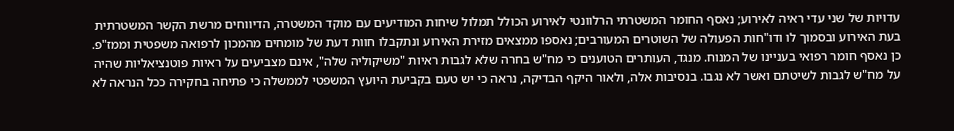עדויות של שני עדי ראיה לאירוע; נאסף החומר המשטרתי הרלוונטי לאירוע הכולל תמלול שיחות המודיעים עם מוקד המשטרה, הדיווחים מרשת הקשר המשטרתית בעת האירוע ובסמוך לו ודו"חות הפעולה של השוטרים המעורבים; נאספו ממצאים מזירת האירוע ונתקבלו חוות דעת של מומחים מהמכון לרפואה משפטית וממז"פ. כן נאסף חומר רפואי בעניינו של המנוח. מנגד, העותרים הטוענים כי מח"ש בחרה שלא לגבות ראיות "משיקוליה שלה", אינם מצביעים על ראיות פוטנציאליות שהיה על מח"ש לגבות לשיטתם ואשר לא נגבו. בנסיבות אלה, ולאור היקף הבדיקה, נראה כי יש טעם בקביעת היועץ המשפטי לממשלה כי פתיחה בחקירה ככל הנראה לא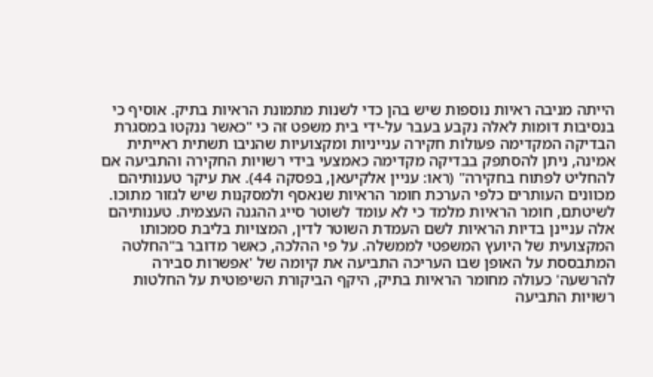הייתה מניבה ראיות נוספות שיש בהן כדי לשנות מתמונת הראיות בתיק. אוסיף כי בנסיבות דומות לאלה נקבע בעבר על-ידי בית משפט זה כי "כאשר ננקטו במסגרת הבדיקה המקדימה פעולות חקירה ענייניות ומקצועיות שהניבו תשתית ראייתית אמינה, ניתן להסתפק בבדיקה מקדימה כאמצעי בידי רשויות החקירה והתביעה אם להחליט לפתוח בחקירה" (ראו: עניין אלקיעאן, בפסקה 44). את עיקר טענותיהם מכוונים העותרים כלפי הערכת חומר הראיות שנאסף ולמסקנות שיש לגזור מתוכו. לשיטתם, חומר הראיות מלמד כי לא עומד לשוטר סייג ההגנה העצמית. טענותיהם אלה עניינן בדיות הראיות לשם העמדת השוטר לדין, המצויות בליבת סמכותו המקצועית של היועץ המשפטי לממשלה. על פי ההלכה, כאשר מדובר ב"החלטה המתבססת על האופן שבו העריכה התביעה את קיומה של 'אפשרות סבירה להרשעה' כעולה מחומר הראיות בתיק, היקף הביקורת השיפוטית על החלטות רשויות התביעה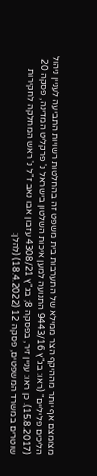מצומצם אף יותר מההיקף הצר ממילא של התערבות בית משפט זה בהחלטות רשויות התביעה לעניין ניהול הליכים פליליים" (ראו: בג"ץ 9443/16 התנועה למען איכות השלטון בישראל נ' פרקליט המדינה, פסקה 20 (15.8.2017). כן ראו: עניין זיר, בפסקה 8; בג"ץ 4308/21 עזבון אבו נאב ז"ל נ' ראש המחלקה לחקירות שוטרים במשרד המשפטים, פסקה 12 (18.4.2022) (להלן: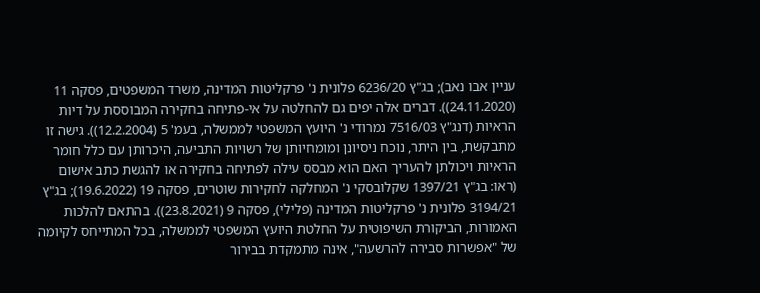עניין אבו נאב); בג"ץ 6236/20 פלונית נ' פרקליטות המדינה, משרד המשפטים, פסקה 11 (24.11.2020)). דברים אלה יפים גם להחלטה על אי-פתיחה בחקירה המבוססת על דיות הראיות (דנג"ץ 7516/03 נמרודי נ' היועץ המשפטי לממשלה, בעמ' 5 (12.2.2004)). גישה זו מתבקשת, בין היתר, נוכח ניסיונן ומומחיותן של רשויות התביעה, היכרותן עם כלל חומר הראיות ויכולתן להעריך האם הוא מבסס עילה לפתיחה בחקירה או להגשת כתב אישום (ראו: בג"ץ 1397/21 שקלובסקי נ' המחלקה לחקירות שוטרים, פסקה 19 (19.6.2022); בג"ץ 3194/21 פלונית נ' פרקליטות המדינה (פלילי), פסקה 9 (23.8.2021)). בהתאם להלכות האמורות, הביקורת השיפוטית על החלטת היועץ המשפטי לממשלה, בכל המתייחס לקיומה של "אפשרות סבירה להרשעה", אינה מתמקדת בבירור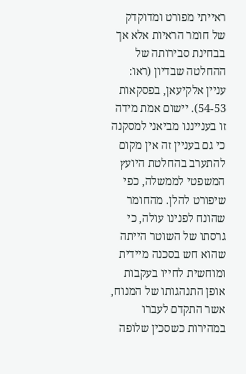ראייתי מפורט ומדוקדק של חומר הראיות אלא אך בבחינת סבירותה של ההחלטה שבדיון (ראו: עניין אלקיעאן, בפסקאות 54-53). יישום אמת מידה זו בענייננו מביאני למסקנה כי גם בעניין זה אין מקום להתערב בהחלטת היועץ המשפטי לממשלה, כפי שיפורט להלן. מהחומר שהונח לפנינו עולה, כי גרסתו של השוטר הייתה שהוא חש בסכנה מיידית ומוחשית לחייו בעקבות אופן התנהגותו של המנוח, אשר התקדם לעברו במהירות כשסכין שלופה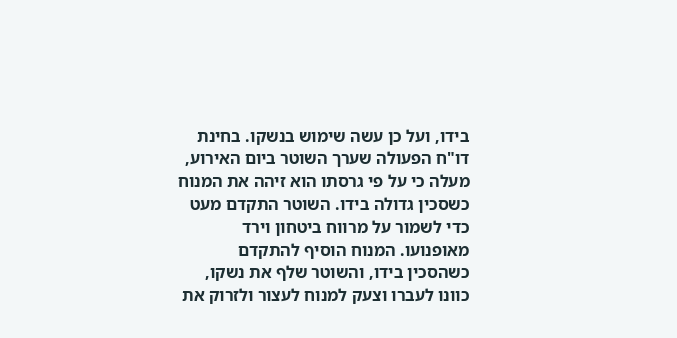בידו, ועל כן עשה שימוש בנשקו. בחינת דו"ח הפעולה שערך השוטר ביום האירוע, מעלה כי על פי גרסתו הוא זיהה את המנוח כשסכין גדולה בידו. השוטר התקדם מעט כדי לשמור על מרווח ביטחון וירד מאופנועו. המנוח הוסיף להתקדם כשהסכין בידו, והשוטר שלף את נשקו, כוונו לעברו וצעק למנוח לעצור ולזרוק את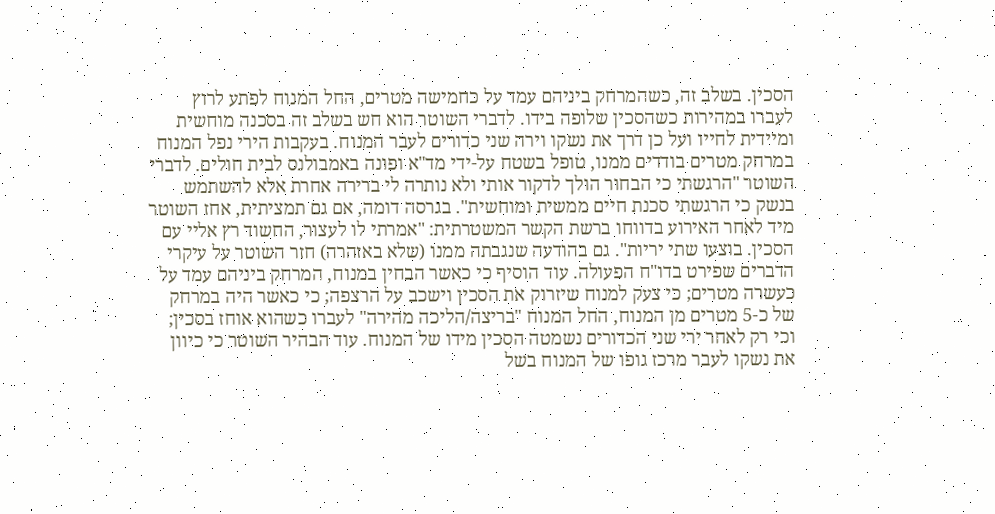הסכין. בשלב זה, כשהמרחק ביניהם עמד על כחמישה מטרים, החל המנוח לפתע לרוץ לעברו במהירות כשהסכין שלופה בידו. לדברי השוטר הוא חש בשלב זה בסכנה מוחשית ומיידית לחייו ועל כן דרך את נשקו וירה שני כדורים לעבר המנוח. בעקבות הירי נפל המנוח במרחק מטרים בודדים ממנו, טופל בשטח על-ידי מד"א ופונה באמבולנס לבית חולים. לדברי השוטר "הרגשתי כי הבחור הולך לדקור אותי ולא נותרה לי ברירה אחרת אלא להשתמש בנשק כי הרגשתי סכנת חיים ממשית ומוחשית". בגרסה דומה, אם גם תמציתית, אחז השוטר מיד לאחר האירוע בדווחו ברשת הקשר המשטרתית: "אמרתי לו לעצור, החשוד רץ אליי עם הסכין. בוצעו שתי יריות". גם בהודעה שנגבתה ממנו (שלא באזהרה) חזר השוטר על עיקרי הדברים שפירט בדו"ח הפעולה. עוד הוסיף כי כאשר הבחין במנוח, המרחק ביניהם עמד על כעשרה מטרים; כי צעק למנוח שיזרוק את הסכין וישכב על הרצפה; כי כאשר היה במרחק של כ-5 מטרים מן המנוח, החל המנוח "בריצה/הליכה מהירה" לעברו כשהוא אוחז בסכין; וכי רק לאחר ירי שני הכדורים נשמטה הסכין מידו של המנוח. עוד הבהיר השוטר כי כיוון את נשקו לעבר מרכז גופו של המנוח בשל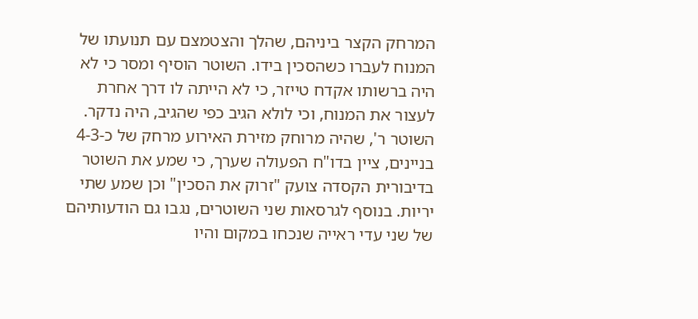המרחק הקצר ביניהם, שהלך והצטמצם עם תנועתו של המנוח לעברו כשהסכין בידו. השוטר הוסיף ומסר כי לא היה ברשותו אקדח טייזר, כי לא הייתה לו דרך אחרת לעצור את המנוח, וכי לולא הגיב כפי שהגיב, היה נדקר. השוטר ר', שהיה מרוחק מזירת האירוע מרחק של כ-4-3 בניינים, ציין בדו"ח הפעולה שערך, כי שמע את השוטר בדיבורית הקסדה צועק "זרוק את הסכין" וכן שמע שתי יריות. בנוסף לגרסאות שני השוטרים, נגבו גם הודעותיהם של שני עדי ראייה שנכחו במקום והיו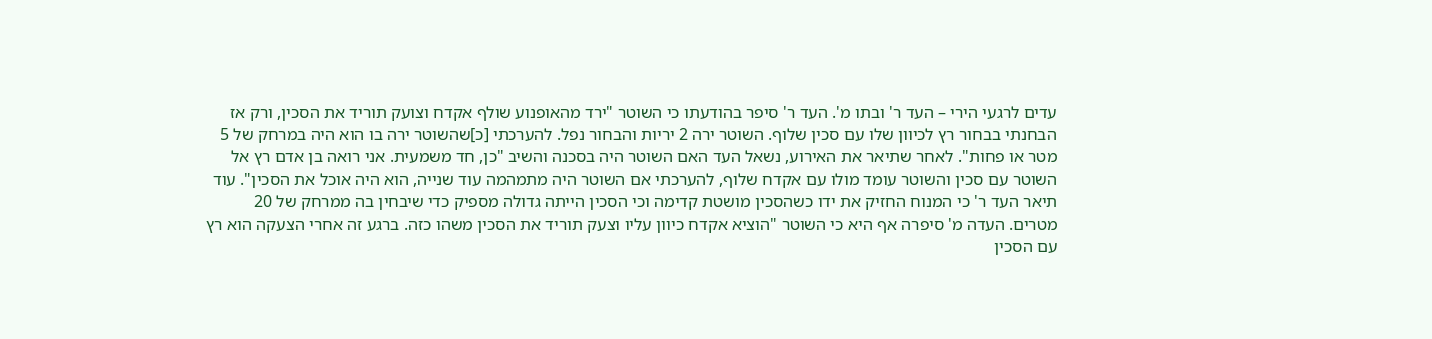עדים לרגעי הירי – העד ר' ובתו מ'. העד ר' סיפר בהודעתו כי השוטר "ירד מהאופנוע שולף אקדח וצועק תוריד את הסכין, ורק אז הבחנתי בבחור רץ לכיוון שלו עם סכין שלוף. השוטר ירה 2 יריות והבחור נפל. להערכתי [כ]שהשוטר ירה בו הוא היה במרחק של 5 מטר או פחות". לאחר שתיאר את האירוע, נשאל העד האם השוטר היה בסכנה והשיב "כן, חד משמעית. אני רואה בן אדם רץ אל השוטר עם סכין והשוטר עומד מולו עם אקדח שלוף, להערכתי אם השוטר היה מתמהמה עוד שנייה, הוא היה אוכל את הסכין". עוד תיאר העד ר' כי המנוח החזיק את ידו כשהסכין מושטת קדימה וכי הסכין הייתה גדולה מספיק כדי שיבחין בה ממרחק של 20 מטרים. העדה מ' סיפרה אף היא כי השוטר "הוציא אקדח כיוון עליו וצעק תוריד את הסכין משהו כזה. ברגע זה אחרי הצעקה הוא רץ עם הסכין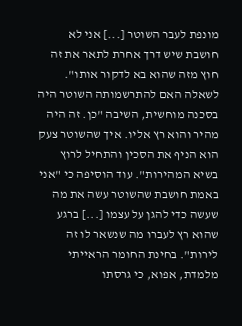מונפת לעבר השוטר [...] אני לא חושבת שיש דרך אחרת לתאר את זה חוץ מזה שהוא בא לדקור אותו". לשאלה האם להתרשמותה השוטר היה בסכנה מוחשית, השיבה "כן. זה היה מהיר והוא רץ אליו. איך שהשוטר צעק הוא הניף את הסכין והתחיל לרוץ בשיא המהירות". עוד הוסיפה כי "אני באמת חושבת שהשוטר עשה את מה שעשה כדי להגן על עצמו [...] ברגע שהוא רץ לעברו מה שנשאר לו זה לירות". בחינת החומר הראייתי מלמדת, אפוא, כי גרסתו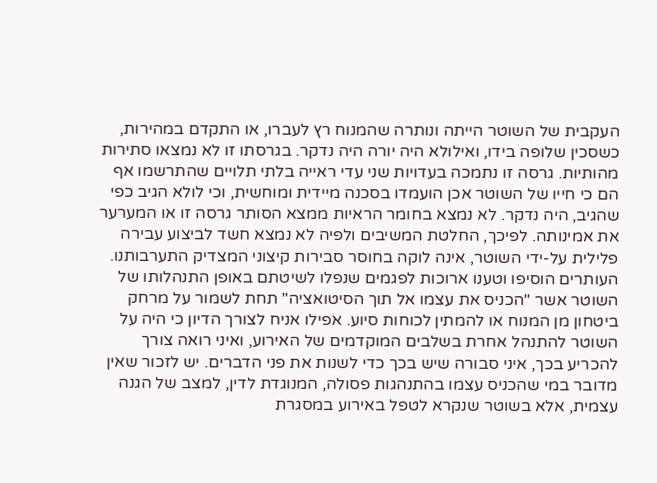העקבית של השוטר הייתה ונותרה שהמנוח רץ לעברו, או התקדם במהירות, כשסכין שלופה בידו, ואילולא היה יורה היה נדקר. בגרסתו זו לא נמצאו סתירות מהותיות. גרסה זו נתמכה בעדויות שני עדי ראייה בלתי תלויים שהתרשמו אף הם כי חייו של השוטר אכן הועמדו בסכנה מיידית ומוחשית, וכי לולא הגיב כפי שהגיב, היה נדקר. לא נמצא בחומר הראיות ממצא הסותר גרסה זו או המערער את אמינותה. לפיכך, החלטת המשיבים ולפיה לא נמצא חשד לביצוע עבירה פלילית על-ידי השוטר, אינה לוקה בחוסר סבירות קיצוני המצדיק התערבותנו. העותרים הוסיפו וטענו ארוכות לפגמים שנפלו לשיטתם באופן התנהלותו של השוטר אשר "הכניס את עצמו אל תוך הסיטואציה" תחת לשמור על מרחק ביטחון מן המנוח או להמתין לכוחות סיוע. אפילו אניח לצורך הדיון כי היה על השוטר להתנהל אחרת בשלבים המוקדמים של האירוע, ואיני רואה צורך להכריע בכך, איני סבורה שיש בכך כדי לשנות את פני הדברים. יש לזכור שאין מדובר במי שהכניס עצמו בהתנהגות פסולה, המנוגדת לדין, למצב של הגנה עצמית, אלא בשוטר שנקרא לטפל באירוע במסגרת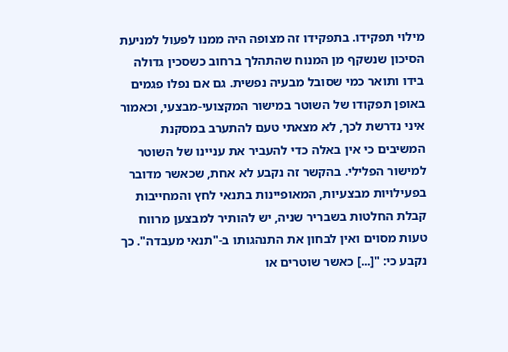מילוי תפקידו. בתפקידו זה מצופה היה ממנו לפעול למניעת הסיכון שנשקף מן המנוח שהתהלך ברחוב כשסכין גדולה בידו ותואר כמי שסובל מבעיה נפשית. גם אם נפלו פגמים באופן תפקודו של השוטר במישור המקצועי-מבצעי, וכאמור איני נדרשת לכך, לא מצאתי טעם להתערב במסקנת המשיבים כי אין באלה כדי להעביר את עניינו של השוטר למישור הפלילי. בהקשר זה נקבע לא אחת, שכאשר מדובר בפעילויות מבצעיות, המאופיינות בתנאי לחץ והמחייבות קבלת החלטות בשבריר שניה, יש להותיר למבצען מרווח טעות מסוים ואין לבחון את התנהגותו ב-"תנאי מעבדה". כך נקבע כי: "[...] כאשר שוטרים או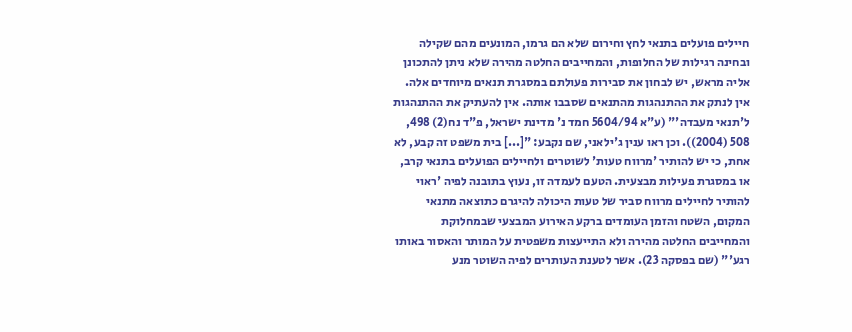חיילים פועלים בתנאי לחץ וחירום שלא הם גרמו, המונעים מהם שקילה ובחינה רגילות של החלופות, והמחייבים החלטה מהירה שלא ניתן להתכונן אליה מראש, יש לבחון את סבירות פעולתם במסגרת תנאים מיוחדים אלה. אין לנתק את ההתנהגות מהתנאים שסבבו אותה. אין להעתיק את ההתנהגות ל'תנאי מעבדה'" (ע"א 5604/94 חמד נ' מדינת ישראל, פ"ד נח(2) 498, 508 (2004)). וכן ראו ענין ג'ילאני, שם נקבע: "[...] בית משפט זה קבע, לא אחת, כי יש להותיר 'מרווח טעות' לשוטרים ולחיילים הפועלים בתנאי קרב, או במסגרת פעילות מבצעית. הטעם לעמדה זו, נעוץ בתובנה לפיה 'ראוי להותיר לחיילים מרווח סביר של טעות היכולה להיגרם כתוצאה מתנאי המקום, השטח והזמן העומדים ברקע האירוע המבצעי שבמחלוקת והמחייבים החלטה מהירה ולא התייעצות משפטית על המותר והאסור באותו רגע'" (שם בפסקה 23). אשר לטענת העותרים לפיה השוטר מנע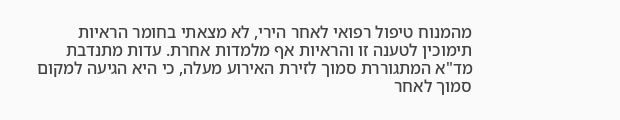מהמנוח טיפול רפואי לאחר הירי, לא מצאתי בחומר הראיות תימוכין לטענה זו והראיות אף מלמדות אחרת. עדות מתנדבת מד"א המתגוררת סמוך לזירת האירוע מעלה, כי היא הגיעה למקום סמוך לאחר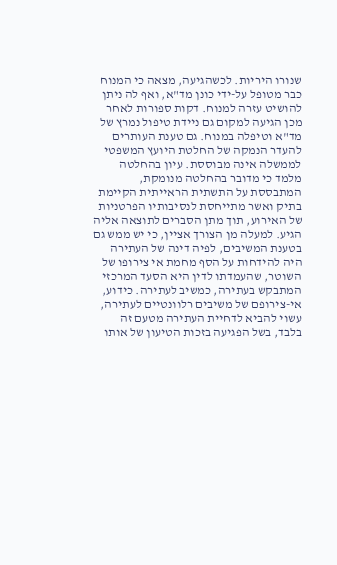שנורו היריות. לכשהגיעה, מצאה כי המנוח כבר מטופל על-ידי כונן מד"א, ואף לה ניתן להושיט עזרה למנוח. דקות ספורות לאחר מכן הגיעה למקום גם ניידת טיפול נמרץ של מד"א וטיפלה במנוח. גם טענת העותרים להעדר הנמקה של החלטת היועץ המשפטי לממשלה אינה מבוססת. עיון בהחלטה מלמד כי מדובר בהחלטה מנומקת, המתבססת על התשתית הראייתית הקיימת בתיק ואשר מתייחסת לנסיבותיו הפרטניות של האירוע, תוך מתן הסברים לתוצאה אליה הגיע. למעלה מן הצורך אציין, כי יש ממש גם בטענת המשיבים, לפיה דינה של העתירה היה להידחות על הסף מחמת אי צירופו של השוטר, שהעמדתו לדין היא הסעד המרכזי המתבקש בעתירה, כמשיב לעתירה. כידוע, אי-צירופם של משיבים רלוונטיים לעתירה, עשוי להביא לדחיית העתירה מטעם זה בלבד, בשל הפגיעה בזכות הטיעון של אותו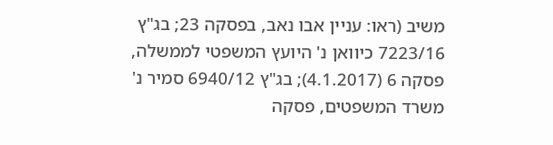משיב (ראו: עניין אבו נאב, בפסקה 23; בג"ץ 7223/16 כיוואן נ' היועץ המשפטי לממשלה, פסקה 6 (4.1.2017); בג"ץ 6940/12 סמיר נ' משרד המשפטים, פסקה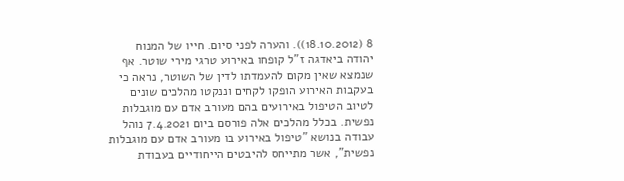8 (18.10.2012)). והערה לפני סיום. חייו של המנוח יהודה ביאדגה ז"ל קופחו באירוע טרגי מירי שוטר. אף שנמצא שאין מקום להעמדתו לדין של השוטר, נראה כי בעקבות האירוע הופקו לקחים וננקטו מהלכים שונים לטיוב הטיפול באירועים בהם מעורב אדם עם מוגבלות נפשית. בכלל מהלכים אלה פורסם ביום 7.4.2021 נוהל עבודה בנושא "טיפול באירוע בו מעורב אדם עם מוגבלות נפשית", אשר מתייחס להיבטים הייחודיים בעבודת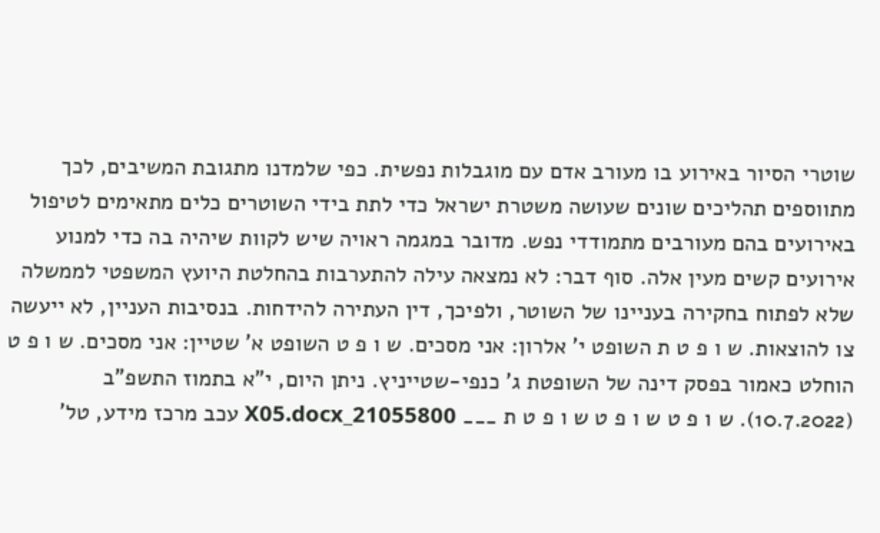שוטרי הסיור באירוע בו מעורב אדם עם מוגבלות נפשית. כפי שלמדנו מתגובת המשיבים, לכך מתווספים תהליכים שונים שעושה משטרת ישראל כדי לתת בידי השוטרים כלים מתאימים לטיפול באירועים בהם מעורבים מתמודדי נפש. מדובר במגמה ראויה שיש לקוות שיהיה בה כדי למנוע אירועים קשים מעין אלה. סוף דבר: לא נמצאה עילה להתערבות בהחלטת היועץ המשפטי לממשלה שלא לפתוח בחקירה בעניינו של השוטר, ולפיכך, דין העתירה להידחות. בנסיבות העניין, לא ייעשה צו להוצאות. ש ו פ ט ת השופט י' אלרון: אני מסכים. ש ו פ ט השופט א' שטיין: אני מסכים. ש ו פ ט הוחלט כאמור בפסק דינה של השופטת ג' כנפי-שטייניץ. ניתן היום, י"א בתמוז התשפ"ב (10.7.2022). ש ו פ ט ש ו פ ט ש ו פ ט ת ___ 21055800_X05.docx עכב מרכז מידע, טל'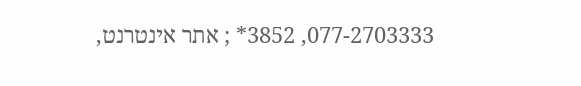077-2703333, 3852* ; אתר אינטרנט,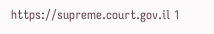https://supreme.court.gov.il 1